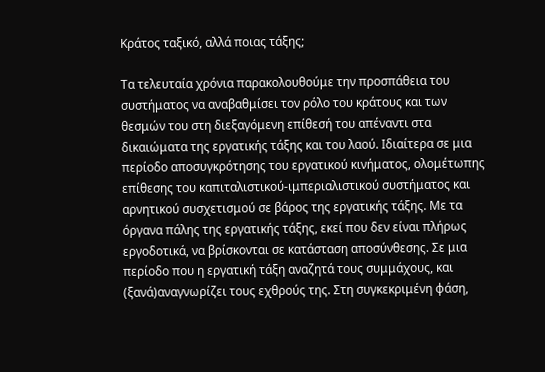Κράτος ταξικό, αλλά ποιας τάξης;

Τα τελευταία χρόνια παρακολουθούμε την προσπάθεια του συστήματος να αναβαθμίσει τον ρόλο του κράτους και των θεσμών του στη διεξαγόμενη επίθεσή του απέναντι στα δικαιώματα της εργατικής τάξης και του λαού. Ιδιαίτερα σε μια περίοδο αποσυγκρότησης του εργατικού κινήματος, ολομέτωπης επίθεσης του καπιταλιστικού-ιμπεριαλιστικού συστήματος και αρνητικού συσχετισμού σε βάρος της εργατικής τάξης. Με τα όργανα πάλης της εργατικής τάξης, εκεί που δεν είναι πλήρως εργοδοτικά, να βρίσκονται σε κατάσταση αποσύνθεσης. Σε μια περίοδο που η εργατική τάξη αναζητά τους συμμάχους, και (ξανά)αναγνωρίζει τους εχθρούς της. Στη συγκεκριμένη φάση,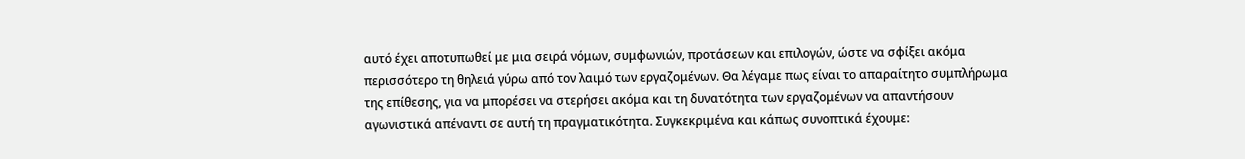αυτό έχει αποτυπωθεί με μια σειρά νόμων, συμφωνιών, προτάσεων και επιλογών, ώστε να σφίξει ακόμα περισσότερο τη θηλειά γύρω από τον λαιμό των εργαζομένων. Θα λέγαμε πως είναι το απαραίτητο συμπλήρωμα της επίθεσης, για να μπορέσει να στερήσει ακόμα και τη δυνατότητα των εργαζομένων να απαντήσουν αγωνιστικά απέναντι σε αυτή τη πραγματικότητα. Συγκεκριμένα και κάπως συνοπτικά έχουμε: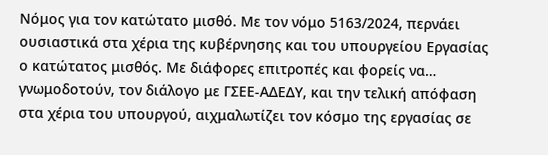Νόμος για τον κατώτατο μισθό. Με τον νόμο 5163/2024, περνάει ουσιαστικά στα χέρια της κυβέρνησης και του υπουργείου Εργασίας ο κατώτατος μισθός. Με διάφορες επιτροπές και φορείς να… γνωμοδοτούν, τον διάλογο με ΓΣΕΕ-ΑΔΕΔΥ, και την τελική απόφαση στα χέρια του υπουργού, αιχμαλωτίζει τον κόσμο της εργασίας σε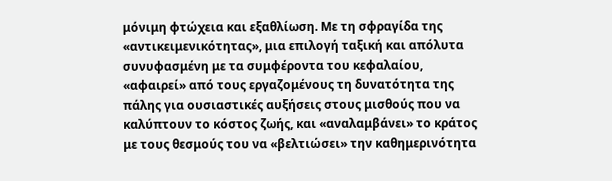μόνιμη φτώχεια και εξαθλίωση. Με τη σφραγίδα της «αντικειμενικότητας», μια επιλογή ταξική και απόλυτα συνυφασμένη με τα συμφέροντα του κεφαλαίου, «αφαιρεί» από τους εργαζομένους τη δυνατότητα της πάλης για ουσιαστικές αυξήσεις στους μισθούς που να καλύπτουν το κόστος ζωής, και «αναλαμβάνει» το κράτος με τους θεσμούς του να «βελτιώσει» την καθημερινότητα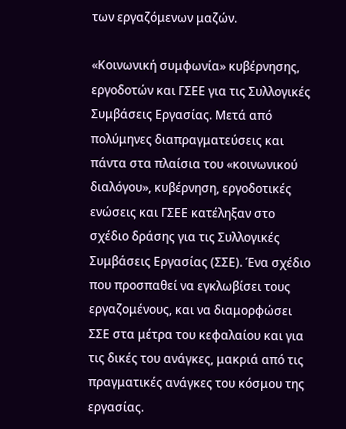των εργαζόμενων μαζών.

«Κοινωνική συμφωνία» κυβέρνησης, εργοδοτών και ΓΣΕΕ για τις Συλλογικές Συμβάσεις Εργασίας. Μετά από πολύμηνες διαπραγματεύσεις και πάντα στα πλαίσια του «κοινωνικού διαλόγου», κυβέρνηση, εργοδοτικές ενώσεις και ΓΣΕΕ κατέληξαν στο σχέδιο δράσης για τις Συλλογικές Συμβάσεις Εργασίας (ΣΣΕ). Ένα σχέδιο που προσπαθεί να εγκλωβίσει τους εργαζομένους, και να διαμορφώσει ΣΣΕ στα μέτρα του κεφαλαίου και για τις δικές του ανάγκες, μακριά από τις πραγματικές ανάγκες του κόσμου της εργασίας.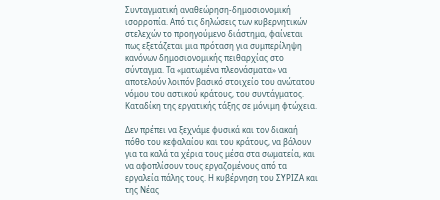Συνταγματική αναθεώρηση-δημοσιονομική ισορροπία. Από τις δηλώσεις των κυβερνητικών στελεχών το προηγούμενο διάστημα, φαίνεται πως εξετάζεται μια πρόταση για συμπερίληψη κανόνων δημοσιονομικής πειθαρχίας στο σύνταγμα. Τα «ματωμένα πλεονάσματα» να αποτελούν λοιπόν βασικό στοιχείο του ανώτατου νόμου του αστικού κράτους, του συντάγματος. Καταδίκη της εργατικής τάξης σε μόνιμη φτώχεια.

Δεν πρέπει να ξεχνάμε φυσικά και τον διακαή πόθο του κεφαλαίου και του κράτους, να βάλουν για τα καλά τα χέρια τους μέσα στα σωματεία, και να αφοπλίσουν τους εργαζομένους από τα εργαλεία πάλης τους. Η κυβέρνηση του ΣΥΡΙΖΑ και της Νέας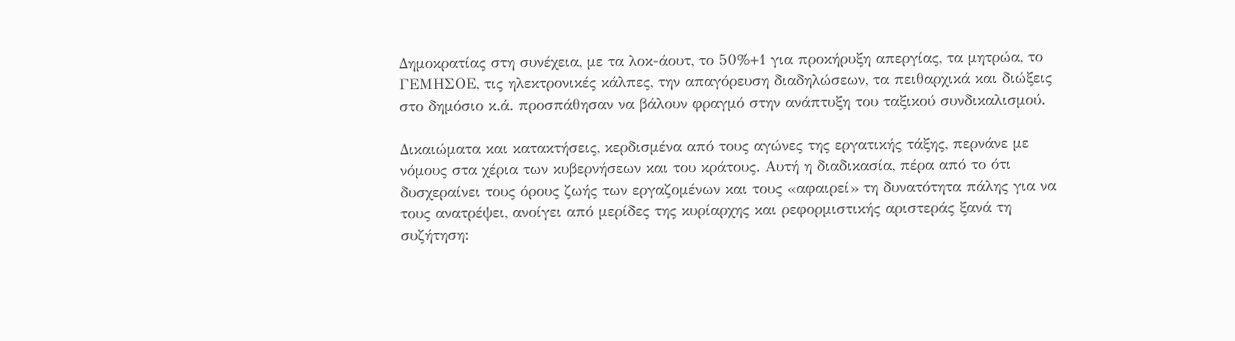Δημοκρατίας στη συνέχεια, με τα λοκ-άουτ, το 50%+1 για προκήρυξη απεργίας, τα μητρώα, το ΓΕΜΗΣΟΕ, τις ηλεκτρονικές κάλπες, την απαγόρευση διαδηλώσεων, τα πειθαρχικά και διώξεις στο δημόσιο κ.ά. προσπάθησαν να βάλουν φραγμό στην ανάπτυξη του ταξικού συνδικαλισμού.

Δικαιώματα και κατακτήσεις, κερδισμένα από τους αγώνες της εργατικής τάξης, περνάνε με νόμους στα χέρια των κυβερνήσεων και του κράτους. Αυτή η διαδικασία, πέρα από το ότι δυσχεραίνει τους όρους ζωής των εργαζομένων και τους «αφαιρεί» τη δυνατότητα πάλης για να τους ανατρέψει, ανοίγει από μερίδες της κυρίαρχης και ρεφορμιστικής αριστεράς ξανά τη συζήτηση: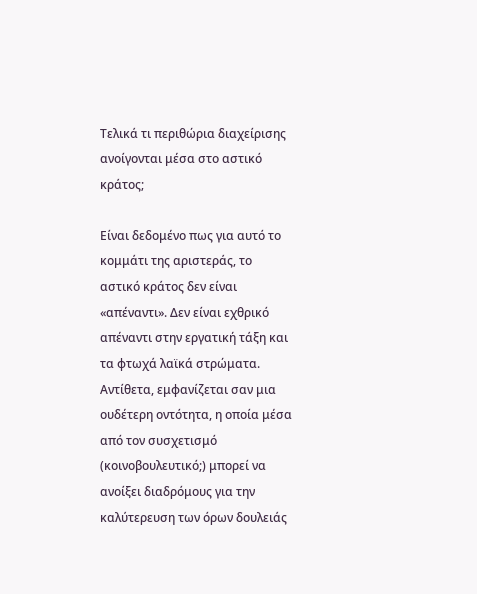Τελικά τι περιθώρια διαχείρισης ανοίγονται μέσα στο αστικό κράτος;

Είναι δεδομένο πως για αυτό το κομμάτι της αριστεράς, το αστικό κράτος δεν είναι «απέναντι». Δεν είναι εχθρικό απέναντι στην εργατική τάξη και τα φτωχά λαϊκά στρώματα. Αντίθετα, εμφανίζεται σαν μια ουδέτερη οντότητα, η οποία μέσα από τον συσχετισμό (κοινοβουλευτικό;) μπορεί να ανοίξει διαδρόμους για την καλύτερευση των όρων δουλειάς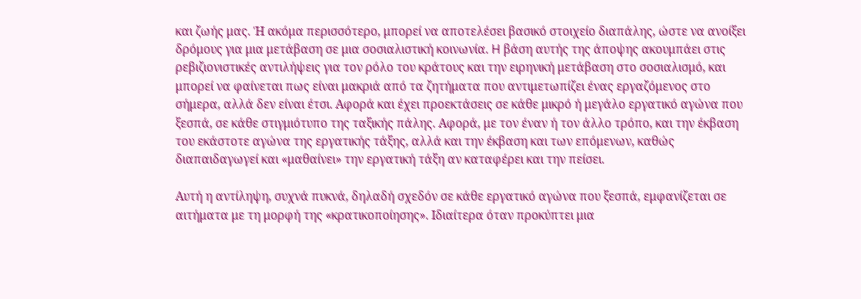και ζωής μας. Ή ακόμα περισσότερο, μπορεί να αποτελέσει βασικό στοιχείο διαπάλης, ώστε να ανοίξει δρόμους για μια μετάβαση σε μια σοσιαλιστική κοινωνία. H βάση αυτής της άποψης ακουμπάει στις ρεβιζιονιστικές αντιλήψεις για τον ρόλο του κράτους και την ειρηνική μετάβαση στο σοσιαλισμό, και μπορεί να φαίνεται πως είναι μακριά από τα ζητήματα που αντιμετωπίζει ένας εργαζόμενος στο σήμερα, αλλά δεν είναι έτσι. Αφορά και έχει προεκτάσεις σε κάθε μικρό ή μεγάλο εργατικό αγώνα που ξεσπά, σε κάθε στιγμιότυπο της ταξικής πάλης. Αφορά, με τον έναν ή τον άλλο τρόπο, και την έκβαση του εκάστοτε αγώνα της εργατικής τάξης, αλλά και την έκβαση και των επόμενων, καθώς διαπαιδαγωγεί και «μαθαίνει» την εργατική τάξη αν καταφέρει και την πείσει.

Αυτή η αντίληψη, συχνά πυκνά, δηλαδή σχεδόν σε κάθε εργατικό αγώνα που ξεσπά, εμφανίζεται σε αιτήματα με τη μορφή της «κρατικοποίησης». Ιδιαίτερα όταν προκύπτει μια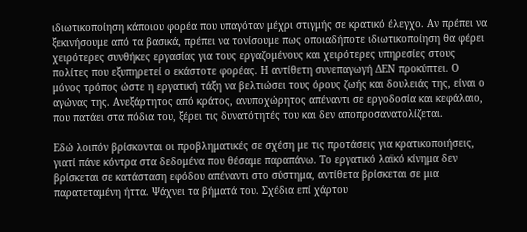ιδιωτικοποίηση κάποιου φορέα που υπαγόταν μέχρι στιγμής σε κρατικό έλεγχο. Αν πρέπει να ξεκινήσουμε από τα βασικά, πρέπει να τονίσουμε πως οποιαδήποτε ιδιωτικοποίηση θα φέρει χειρότερες συνθήκες εργασίας για τους εργαζομένους και χειρότερες υπηρεσίες στους πολίτες που εξυπηρετεί ο εκάστοτε φορέας. Η αντίθετη συνεπαγωγή ΔΕΝ προκύπτει. Ο μόνος τρόπος ώστε η εργατική τάξη να βελτιώσει τους όρους ζωής και δουλειάς της, είναι ο αγώνας της. Ανεξάρτητος από κράτος, ανυποχώρητος απέναντι σε εργοδοσία και κεφάλαιο, που πατάει στα πόδια του, ξέρει τις δυνατότητές του και δεν αποπροσανατολίζεται.

Εδώ λοιπόν βρίσκονται οι προβληματικές σε σχέση με τις προτάσεις για κρατικοποιήσεις, γιατί πάνε κόντρα στα δεδομένα που θέσαμε παραπάνω. Το εργατικό λαϊκό κίνημα δεν βρίσκεται σε κατάσταση εφόδου απέναντι στο σύστημα, αντίθετα βρίσκεται σε μια παρατεταμένη ήττα. Ψάχνει τα βήματά του. Σχέδια επί χάρτου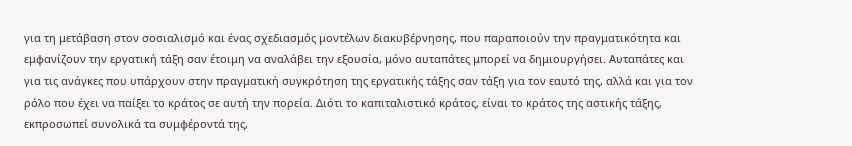για τη μετάβαση στον σοσιαλισμό και ένας σχεδιασμός μοντέλων διακυβέρνησης, που παραποιούν την πραγματικότητα και εμφανίζουν την εργατική τάξη σαν έτοιμη να αναλάβει την εξουσία, μόνο αυταπάτες μπορεί να δημιουργήσει. Αυταπάτες και για τις ανάγκες που υπάρχουν στην πραγματική συγκρότηση της εργατικής τάξης σαν τάξη για τον εαυτό της, αλλά και για τον ρόλο που έχει να παίξει το κράτος σε αυτή την πορεία. Διότι το καπιταλιστικό κράτος, είναι το κράτος της αστικής τάξης, εκπροσωπεί συνολικά τα συμφέροντά της,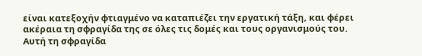είναι κατεξοχήν φτιαγμένο να καταπιέζει την εργατική τάξη, και φέρει ακέραια τη σφραγίδα της σε όλες τις δομές και τους οργανισμούς του. Αυτή τη σφραγίδα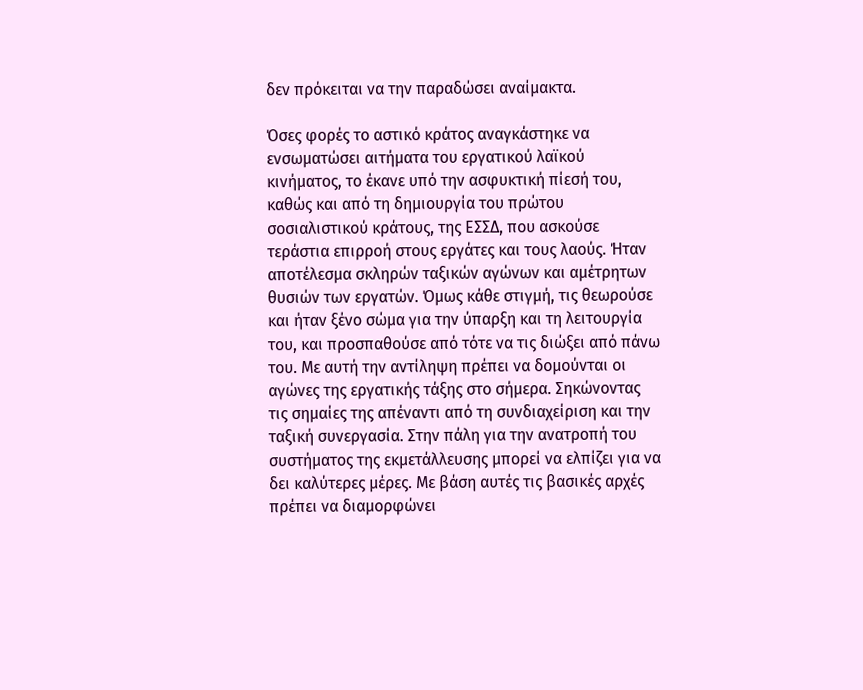δεν πρόκειται να την παραδώσει αναίμακτα.

Όσες φορές το αστικό κράτος αναγκάστηκε να ενσωματώσει αιτήματα του εργατικού λαϊκού κινήματος, το έκανε υπό την ασφυκτική πίεσή του, καθώς και από τη δημιουργία του πρώτου σοσιαλιστικού κράτους, της ΕΣΣΔ, που ασκούσε τεράστια επιρροή στους εργάτες και τους λαούς. Ήταν αποτέλεσμα σκληρών ταξικών αγώνων και αμέτρητων θυσιών των εργατών. Όμως κάθε στιγμή, τις θεωρούσε και ήταν ξένο σώμα για την ύπαρξη και τη λειτουργία του, και προσπαθούσε από τότε να τις διώξει από πάνω του. Με αυτή την αντίληψη πρέπει να δομούνται οι αγώνες της εργατικής τάξης στο σήμερα. Σηκώνοντας τις σημαίες της απέναντι από τη συνδιαχείριση και την ταξική συνεργασία. Στην πάλη για την ανατροπή του συστήματος της εκμετάλλευσης μπορεί να ελπίζει για να δει καλύτερες μέρες. Με βάση αυτές τις βασικές αρχές πρέπει να διαμορφώνει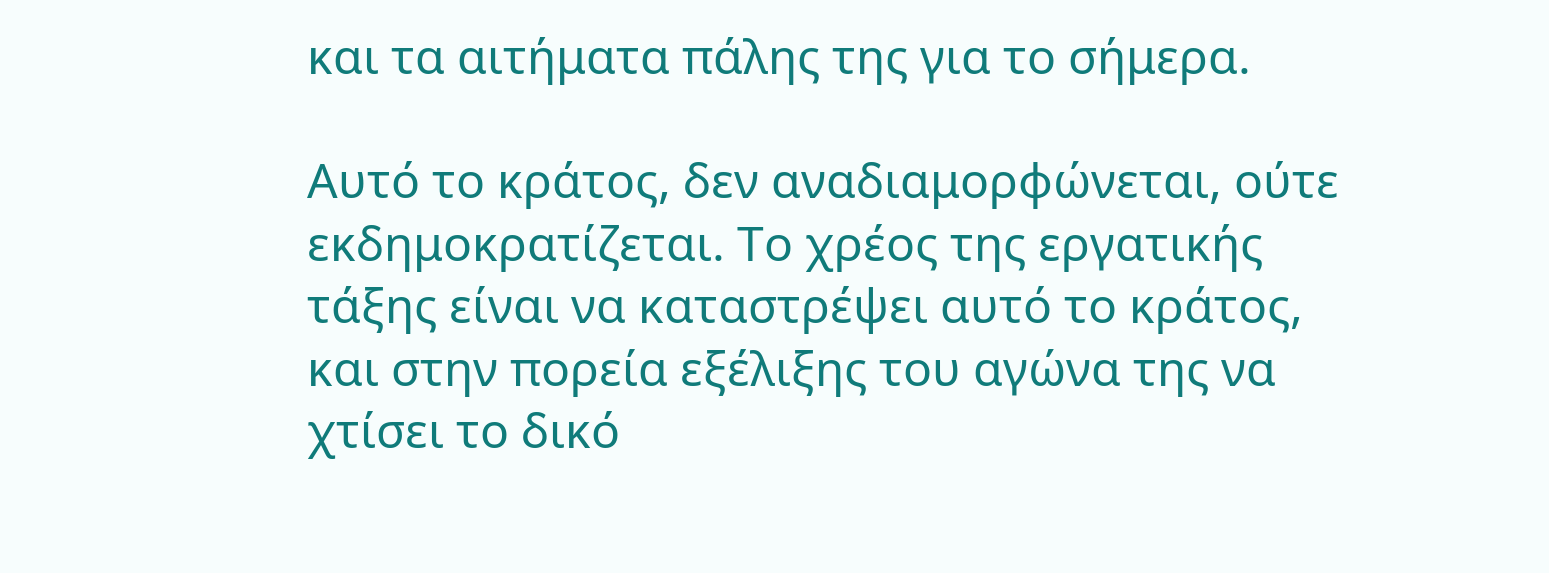και τα αιτήματα πάλης της για το σήμερα.

Αυτό το κράτος, δεν αναδιαμορφώνεται, ούτε εκδημοκρατίζεται. Το χρέος της εργατικής τάξης είναι να καταστρέψει αυτό το κράτος, και στην πορεία εξέλιξης του αγώνα της να χτίσει το δικό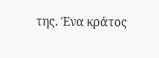της. Ένα κράτος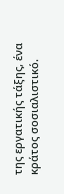της εργατικής τάξης, ένα κράτος σοσιαλιστικό.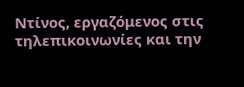Ντίνος, εργαζόμενος στις τηλεπικοινωνίες και την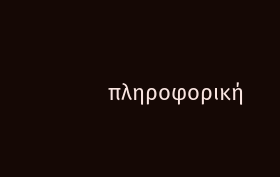πληροφορική